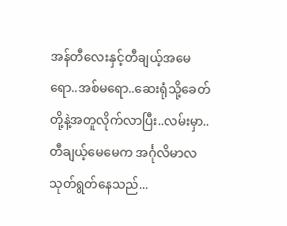အန်တီလေးနှင့်တီချယ့်အမေရော..အစ်မရော..ဆေးရုံသို့ခေတ်တို့နဲ့အတူလိုက်လာပြီး..လမ်းမှာ..တီချယ့်မေမေက အင်္ဂုလိမာလသုတ်ရွတ်နေသည်...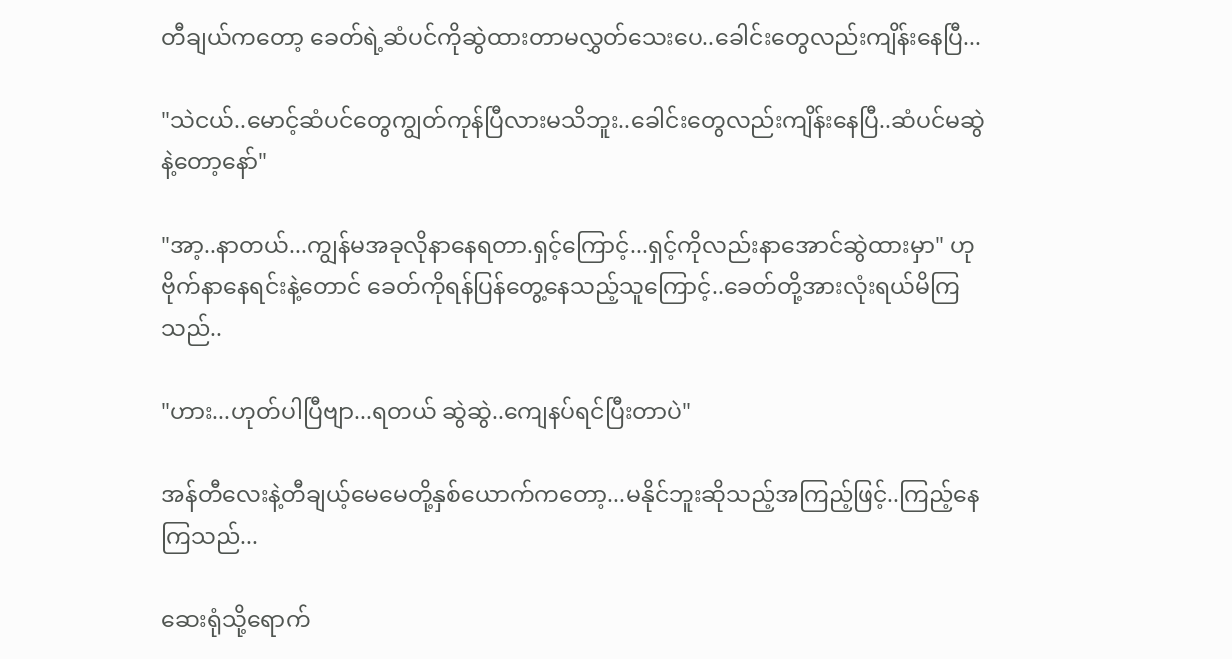တီချယ်ကတော့ ခေတ်ရဲ့ဆံပင်ကိုဆွဲထားတာမလွှတ်သေးပေ..ခေါင်းတွေလည်းကျိန်းနေပြီ...

"သဲငယ်..မောင့်ဆံပင်တွေကျွတ်ကုန်ပြီလားမသိဘူး..ခေါင်းတွေလည်းကျိန်းနေပြီ..ဆံပင်မဆွဲနဲ့တော့နော်"

"အာ့..နာတယ်...ကျွန်မအခုလိုနာနေရတာ.ရှင့်ကြောင့်...ရှင့်ကိုလည်းနာအောင်ဆွဲထားမှာ" ဟု ဗိုက်နာနေရင်းနဲ့တောင် ခေတ်ကိုရန်ပြန်တွေ့နေသည့်သူကြောင့်..ခေတ်တို့အားလုံးရယ်မိကြသည်..

"ဟား...ဟုတ်ပါပြီဗျာ...ရတယ် ဆွဲဆွဲ..ကျေနပ်ရင်ပြီးတာပဲ"

အန်တီလေးနဲ့တီချယ့်မေမေတို့နှစ်ယောက်ကတော့...မနိုင်ဘူးဆိုသည့်အကြည့်ဖြင့်..ကြည့်နေကြသည်...

ဆေးရုံသို့ရောက်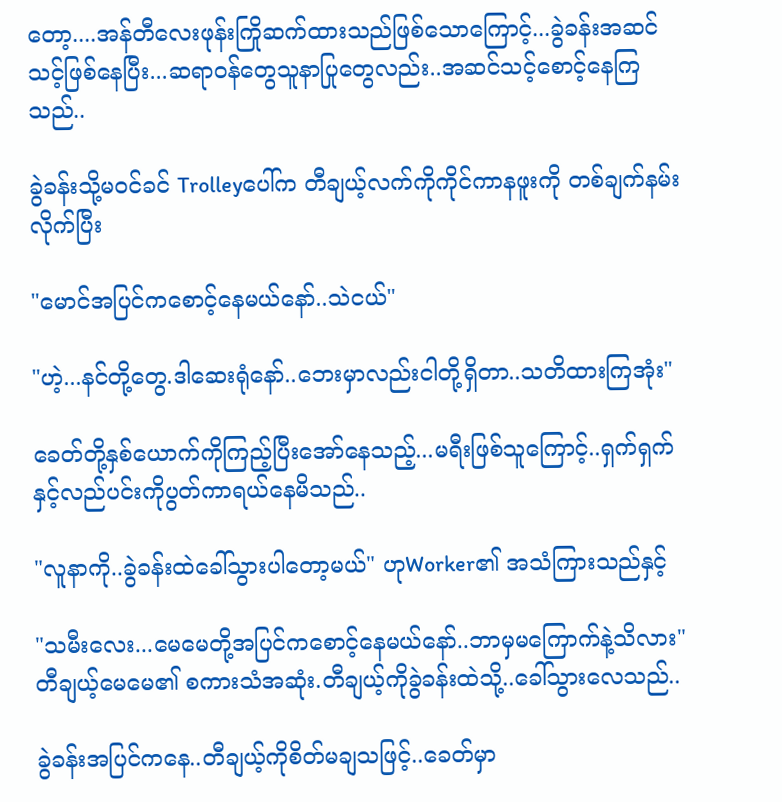တော့....အန်တီလေးဖုန်းကြိုဆက်ထားသည်ဖြစ်သောကြောင့်...ခွဲခန်းအဆင်သင့်ဖြစ်နေပြီး...ဆရာဝန်တွေသူနာပြုတွေလည်း..အဆင်သင့်စောင့်နေကြသည်..

ခွဲခန်းသို့မဝင်ခင် Trolleyပေါ်က တီချယ့်လက်ကိုကိုင်ကာနဖူးကို တစ်ချက်နမ်းလိုက်ပြီး

"မောင်အပြင်ကစောင့်နေမယ်နော်..သဲငယ်"

"ဟဲ့...နင်တို့တွေ.ဒါဆေးရုံနော်..ဘေးမှာလည်းငါတို့ရှိတာ..သတိထားကြအုံး"

ခေတ်တို့နှစ်ယောက်ကိုကြည့်ပြီးအော်နေသည့်...မရီးဖြစ်သူကြောင့်..ရှက်ရှက်နှင့်လည်ပင်းကိုပွတ်ကာရယ်နေမိသည်..

"လူနာကို..ခွဲခန်းထဲခေါ်သွားပါတော့မယ်" ဟုWorker၏ အသံကြားသည်နှင့်

"သမီးလေး...မေမေတို့အပြင်ကစောင့်နေမယ်နော်..ဘာမှမကြောက်နဲ့သိလား" တီချယ့်မေမေ၏ စကားသံအဆုံး.တီချယ့်ကိုခွဲခန်းထဲသို့..ခေါ်သွားလေသည်..

ခွဲခန်းအပြင်ကနေ..တီချယ့်ကိုစိတ်မချသဖြင့်..ခေတ်မှာ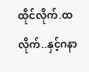ထိုင်လိုက်.ထလိုက်..နှင့်ဂနာ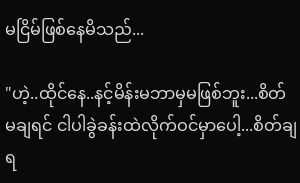မငြိမ်ဖြစ်နေမိသည်...

"ဟဲ့..ထိုင်နေ..နင့်မိန်းမဘာမှမဖြစ်ဘူး...စိတ်မချရင် ငါပါခွဲခန်းထဲလိုက်ဝင်မှာပေါ့...စိတ်ချရ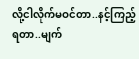လို့ငါလိုက်မဝင်တာ..နင့်ကြည့်ရတာ..မျက်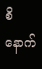စိနောက်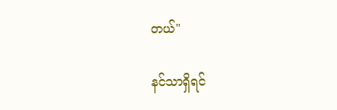တယ်"

နင်သာရှိရင်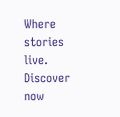Where stories live. Discover now